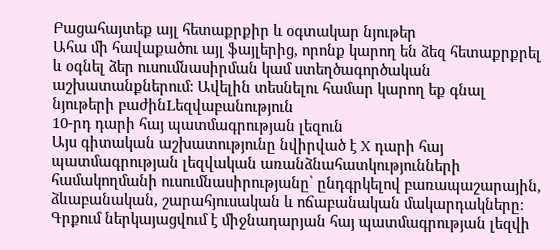Բացահայտեք այլ հետաքրքիր և օգտակար նյութեր
Ահա մի հավաքածու այլ ֆայլերից, որոնք կարող են ձեզ հետաքրքրել և օգնել ձեր ուսումնասիրման կամ ստեղծագործական աշխատանքներում: Ավելին տեսնելու համար կարող եք գնալ նյութերի բաժինLեզվաբանություն
10-րդ դարի հայ պատմագրության լեզուն
Այս գիտական աշխատությունը նվիրված է X դարի հայ պատմագրության լեզվական առանձնահատկությունների համակողմանի ուսումնասիրությանը՝ ընդգրկելով բառապաշարային, ձևաբանական, շարահյուսական և ոճաբանական մակարդակները։ Գրքում ներկայացվում է միջնադարյան հայ պատմագրության լեզվի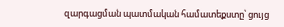զարգացման պատմական համատեքստը՝ ցույց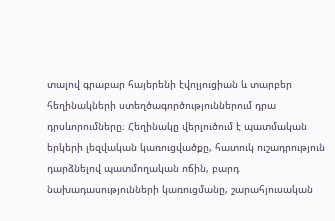տալով գրաբար հայերենի էվոլյուցիան և տարբեր հեղինակների ստեղծագործություններում դրա դրսևորումները։ Հեղինակը վերլուծում է պատմական երկերի լեզվական կառուցվածքը, հատուկ ուշադրություն դարձնելով պատմողական ոճին, բարդ նախադասությունների կառուցմանը, շարահյուսական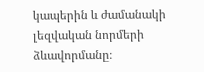կապերին և ժամանակի լեզվական նորմերի ձևավորմանը։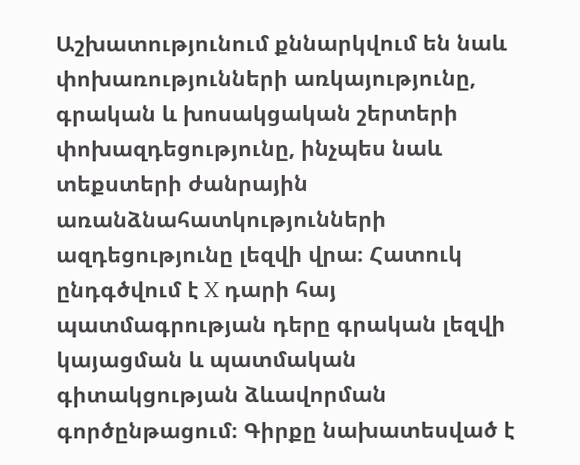Աշխատությունում քննարկվում են նաև փոխառությունների առկայությունը, գրական և խոսակցական շերտերի փոխազդեցությունը, ինչպես նաև տեքստերի ժանրային առանձնահատկությունների ազդեցությունը լեզվի վրա։ Հատուկ ընդգծվում է X դարի հայ պատմագրության դերը գրական լեզվի կայացման և պատմական գիտակցության ձևավորման գործընթացում։ Գիրքը նախատեսված է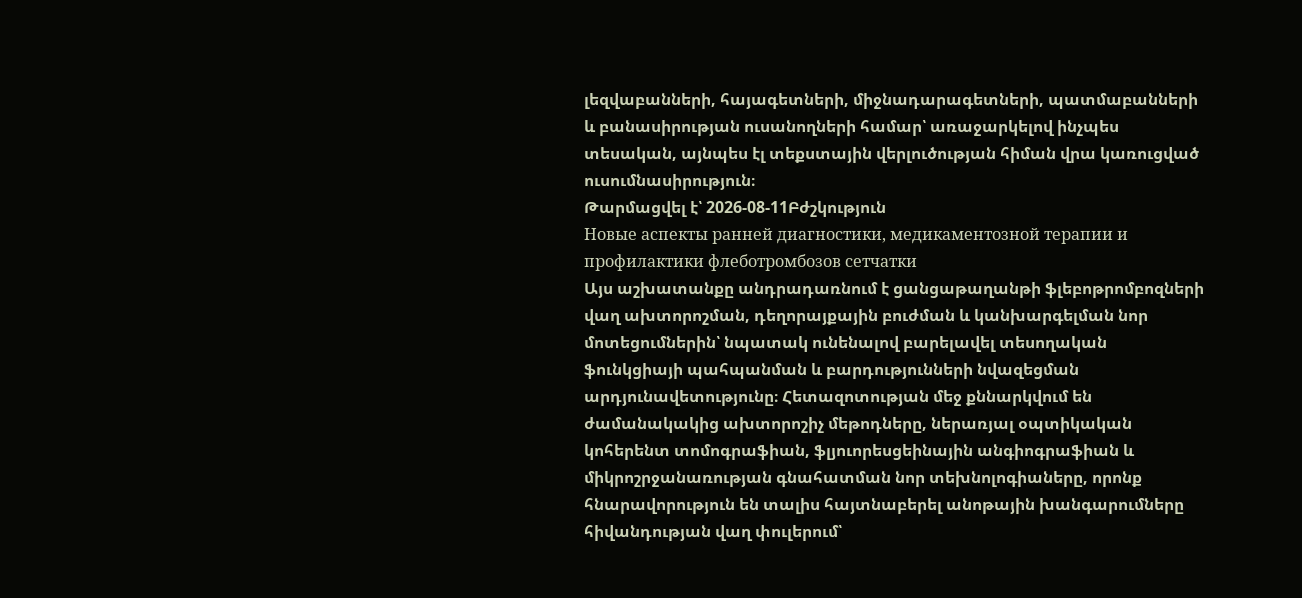լեզվաբանների, հայագետների, միջնադարագետների, պատմաբանների և բանասիրության ուսանողների համար՝ առաջարկելով ինչպես տեսական, այնպես էլ տեքստային վերլուծության հիման վրա կառուցված ուսումնասիրություն։
Թարմացվել է՝ 2026-08-11Բժշկություն
Новые аспекты ранней диагностики, медикаментозной терапии и профилактики флеботромбозов сетчатки
Այս աշխատանքը անդրադառնում է ցանցաթաղանթի ֆլեբոթրոմբոզների վաղ ախտորոշման, դեղորայքային բուժման և կանխարգելման նոր մոտեցումներին՝ նպատակ ունենալով բարելավել տեսողական ֆունկցիայի պահպանման և բարդությունների նվազեցման արդյունավետությունը։ Հետազոտության մեջ քննարկվում են ժամանակակից ախտորոշիչ մեթոդները, ներառյալ օպտիկական կոհերենտ տոմոգրաֆիան, ֆլյուորեսցեինային անգիոգրաֆիան և միկրոշրջանառության գնահատման նոր տեխնոլոգիաները, որոնք հնարավորություն են տալիս հայտնաբերել անոթային խանգարումները հիվանդության վաղ փուլերում՝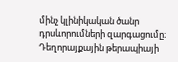մինչ կլինիկական ծանր դրսևորումների զարգացումը։ Դեղորայքային թերապիայի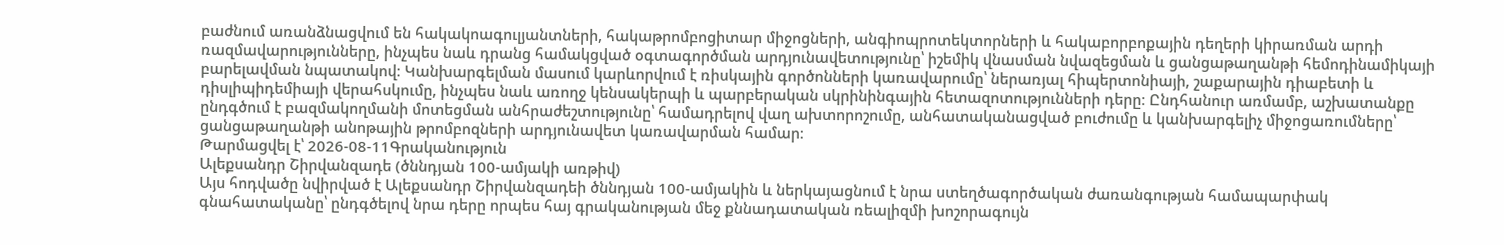բաժնում առանձնացվում են հակակոագուլյանտների, հակաթրոմբոցիտար միջոցների, անգիոպրոտեկտորների և հակաբորբոքային դեղերի կիրառման արդի ռազմավարությունները, ինչպես նաև դրանց համակցված օգտագործման արդյունավետությունը՝ իշեմիկ վնասման նվազեցման և ցանցաթաղանթի հեմոդինամիկայի բարելավման նպատակով։ Կանխարգելման մասում կարևորվում է ռիսկային գործոնների կառավարումը՝ ներառյալ հիպերտոնիայի, շաքարային դիաբետի և դիսլիպիդեմիայի վերահսկումը, ինչպես նաև առողջ կենսակերպի և պարբերական սկրինինգային հետազոտությունների դերը։ Ընդհանուր առմամբ, աշխատանքը ընդգծում է բազմակողմանի մոտեցման անհրաժեշտությունը՝ համադրելով վաղ ախտորոշումը, անհատականացված բուժումը և կանխարգելիչ միջոցառումները՝ ցանցաթաղանթի անոթային թրոմբոզների արդյունավետ կառավարման համար։
Թարմացվել է՝ 2026-08-11Գրականություն
Ալեքսանդր Շիրվանզադե (ծննդյան 100-ամյակի առթիվ)
Այս հոդվածը նվիրված է Ալեքսանդր Շիրվանզադեի ծննդյան 100-ամյակին և ներկայացնում է նրա ստեղծագործական ժառանգության համապարփակ գնահատականը՝ ընդգծելով նրա դերը որպես հայ գրականության մեջ քննադատական ռեալիզմի խոշորագույն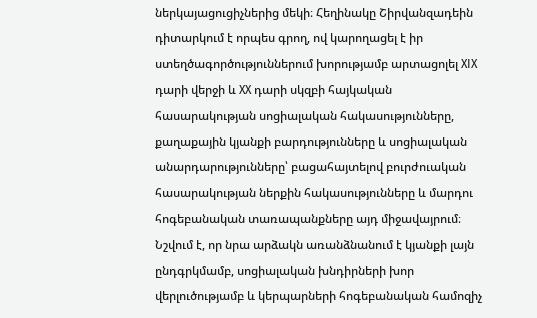ներկայացուցիչներից մեկի։ Հեղինակը Շիրվանզադեին դիտարկում է որպես գրող, ով կարողացել է իր ստեղծագործություններում խորությամբ արտացոլել XIX դարի վերջի և XX դարի սկզբի հայկական հասարակության սոցիալական հակասությունները, քաղաքային կյանքի բարդությունները և սոցիալական անարդարությունները՝ բացահայտելով բուրժուական հասարակության ներքին հակասությունները և մարդու հոգեբանական տառապանքները այդ միջավայրում։ Նշվում է, որ նրա արձակն առանձնանում է կյանքի լայն ընդգրկմամբ, սոցիալական խնդիրների խոր վերլուծությամբ և կերպարների հոգեբանական համոզիչ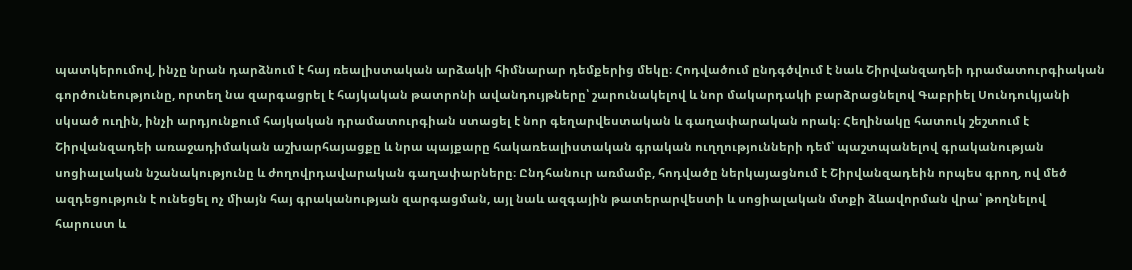պատկերումով, ինչը նրան դարձնում է հայ ռեալիստական արձակի հիմնարար դեմքերից մեկը։ Հոդվածում ընդգծվում է նաև Շիրվանզադեի դրամատուրգիական գործունեությունը, որտեղ նա զարգացրել է հայկական թատրոնի ավանդույթները՝ շարունակելով և նոր մակարդակի բարձրացնելով Գաբրիել Սունդուկյանի սկսած ուղին, ինչի արդյունքում հայկական դրամատուրգիան ստացել է նոր գեղարվեստական և գաղափարական որակ։ Հեղինակը հատուկ շեշտում է Շիրվանզադեի առաջադիմական աշխարհայացքը և նրա պայքարը հակառեալիստական գրական ուղղությունների դեմ՝ պաշտպանելով գրականության սոցիալական նշանակությունը և ժողովրդավարական գաղափարները։ Ընդհանուր առմամբ, հոդվածը ներկայացնում է Շիրվանզադեին որպես գրող, ով մեծ ազդեցություն է ունեցել ոչ միայն հայ գրականության զարգացման, այլ նաև ազգային թատերարվեստի և սոցիալական մտքի ձևավորման վրա՝ թողնելով հարուստ և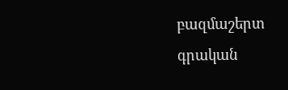բազմաշերտ գրական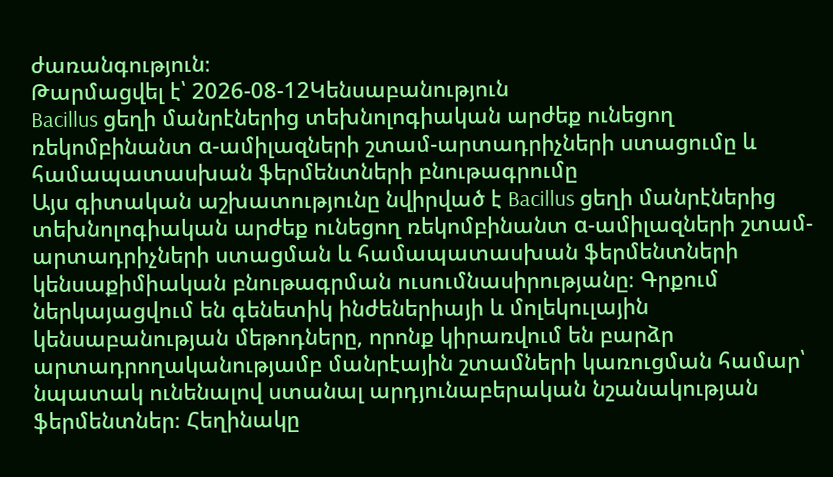ժառանգություն։
Թարմացվել է՝ 2026-08-12Կենսաբանություն
Bacillus ցեղի մանրէներից տեխնոլոգիական արժեք ունեցող ռեկոմբինանտ α-ամիլազների շտամ-արտադրիչների ստացումը և համապատասխան ֆերմենտների բնութագրումը
Այս գիտական աշխատությունը նվիրված է Bacillus ցեղի մանրէներից տեխնոլոգիական արժեք ունեցող ռեկոմբինանտ α-ամիլազների շտամ-արտադրիչների ստացման և համապատասխան ֆերմենտների կենսաքիմիական բնութագրման ուսումնասիրությանը։ Գրքում ներկայացվում են գենետիկ ինժեներիայի և մոլեկուլային կենսաբանության մեթոդները, որոնք կիրառվում են բարձր արտադրողականությամբ մանրէային շտամների կառուցման համար՝ նպատակ ունենալով ստանալ արդյունաբերական նշանակության ֆերմենտներ։ Հեղինակը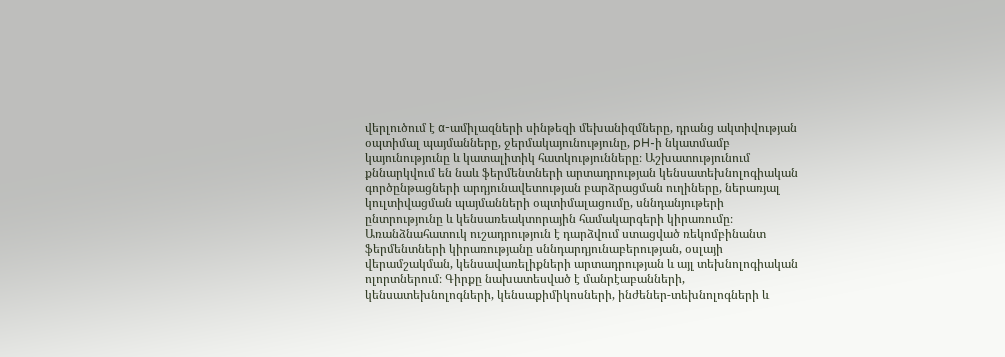վերլուծում է α-ամիլազների սինթեզի մեխանիզմները, դրանց ակտիվության օպտիմալ պայմանները, ջերմակայունությունը, pH-ի նկատմամբ կայունությունը և կատալիտիկ հատկությունները։ Աշխատությունում քննարկվում են նաև ֆերմենտների արտադրության կենսատեխնոլոգիական գործընթացների արդյունավետության բարձրացման ուղիները, ներառյալ կուլտիվացման պայմանների օպտիմալացումը, սննդանյութերի ընտրությունը և կենսառեակտորային համակարգերի կիրառումը։ Առանձնահատուկ ուշադրություն է դարձվում ստացված ռեկոմբինանտ ֆերմենտների կիրառությանը սննդարդյունաբերության, օսլայի վերամշակման, կենսավառելիքների արտադրության և այլ տեխնոլոգիական ոլորտներում։ Գիրքը նախատեսված է մանրէաբանների, կենսատեխնոլոգների, կենսաքիմիկոսների, ինժեներ-տեխնոլոգների և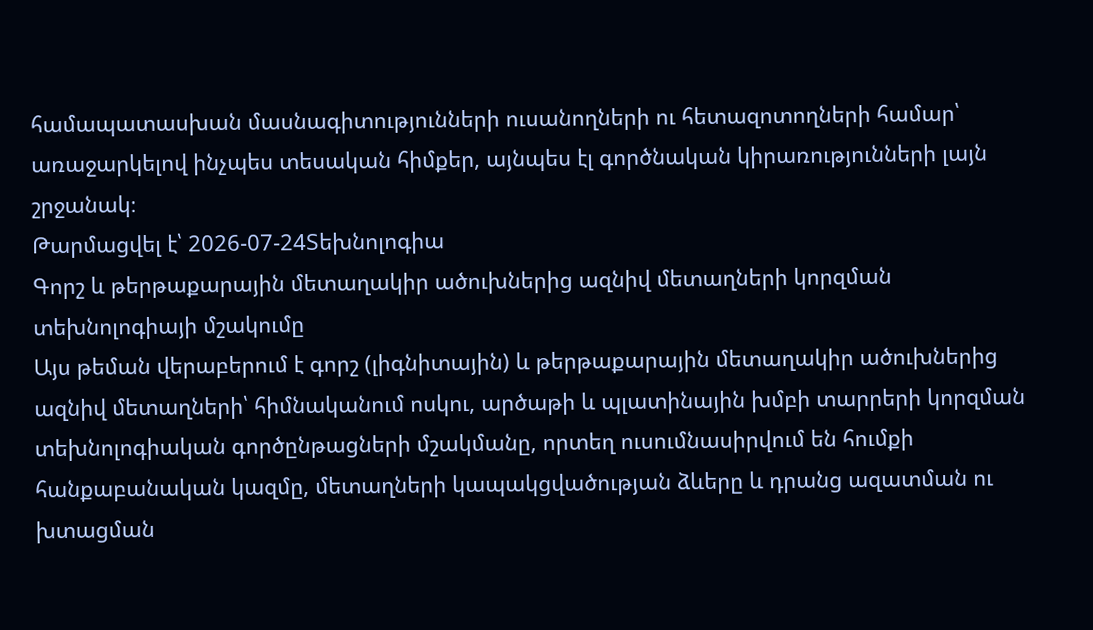համապատասխան մասնագիտությունների ուսանողների ու հետազոտողների համար՝ առաջարկելով ինչպես տեսական հիմքեր, այնպես էլ գործնական կիրառությունների լայն շրջանակ։
Թարմացվել է՝ 2026-07-24Տեխնոլոգիա
Գորշ և թերթաքարային մետաղակիր ածուխներից ազնիվ մետաղների կորզման տեխնոլոգիայի մշակումը
Այս թեման վերաբերում է գորշ (լիգնիտային) և թերթաքարային մետաղակիր ածուխներից ազնիվ մետաղների՝ հիմնականում ոսկու, արծաթի և պլատինային խմբի տարրերի կորզման տեխնոլոգիական գործընթացների մշակմանը, որտեղ ուսումնասիրվում են հումքի հանքաբանական կազմը, մետաղների կապակցվածության ձևերը և դրանց ազատման ու խտացման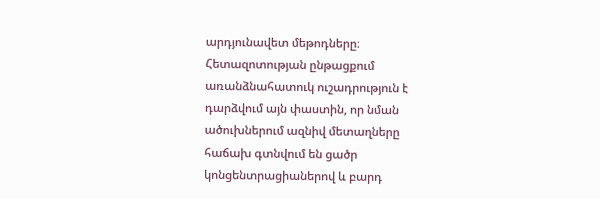արդյունավետ մեթոդները։ Հետազոտության ընթացքում առանձնահատուկ ուշադրություն է դարձվում այն փաստին, որ նման ածուխներում ազնիվ մետաղները հաճախ գտնվում են ցածր կոնցենտրացիաներով և բարդ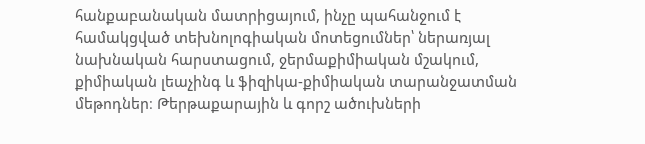հանքաբանական մատրիցայում, ինչը պահանջում է համակցված տեխնոլոգիական մոտեցումներ՝ ներառյալ նախնական հարստացում, ջերմաքիմիական մշակում, քիմիական լեաչինգ և ֆիզիկա-քիմիական տարանջատման մեթոդներ։ Թերթաքարային և գորշ ածուխների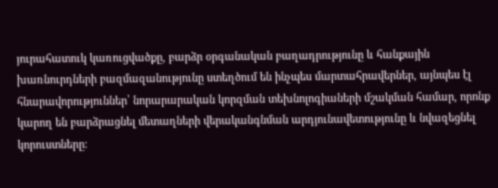յուրահատուկ կառուցվածքը, բարձր օրգանական բաղադրությունը և հանքային խառնուրդների բազմազանությունը ստեղծում են ինչպես մարտահրավերներ, այնպես էլ հնարավորություններ՝ նորարարական կորզման տեխնոլոգիաների մշակման համար, որոնք կարող են բարձրացնել մետաղների վերականգնման արդյունավետությունը և նվազեցնել կորուստները։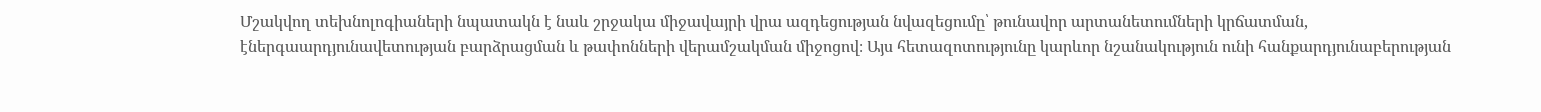Մշակվող տեխնոլոգիաների նպատակն է նաև շրջակա միջավայրի վրա ազդեցության նվազեցումը՝ թունավոր արտանետումների կրճատման, էներգաարդյունավետության բարձրացման և թափոնների վերամշակման միջոցով։ Այս հետազոտությունը կարևոր նշանակություն ունի հանքարդյունաբերության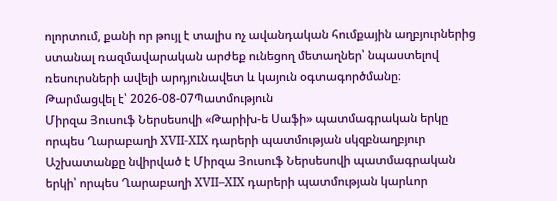ոլորտում, քանի որ թույլ է տալիս ոչ ավանդական հումքային աղբյուրներից ստանալ ռազմավարական արժեք ունեցող մետաղներ՝ նպաստելով ռեսուրսների ավելի արդյունավետ և կայուն օգտագործմանը։
Թարմացվել է՝ 2026-08-07Պատմություն
Միրզա Յուսուֆ Ներսեսովի «Թարիխ-ե Սաֆի» պատմագրական երկը որպես Ղարաբաղի XVII-XIX դարերի պատմության սկզբնաղբյուր
Աշխատանքը նվիրված է Միրզա Յուսուֆ Ներսեսովի պատմագրական երկի՝ որպես Ղարաբաղի XVII–XIX դարերի պատմության կարևոր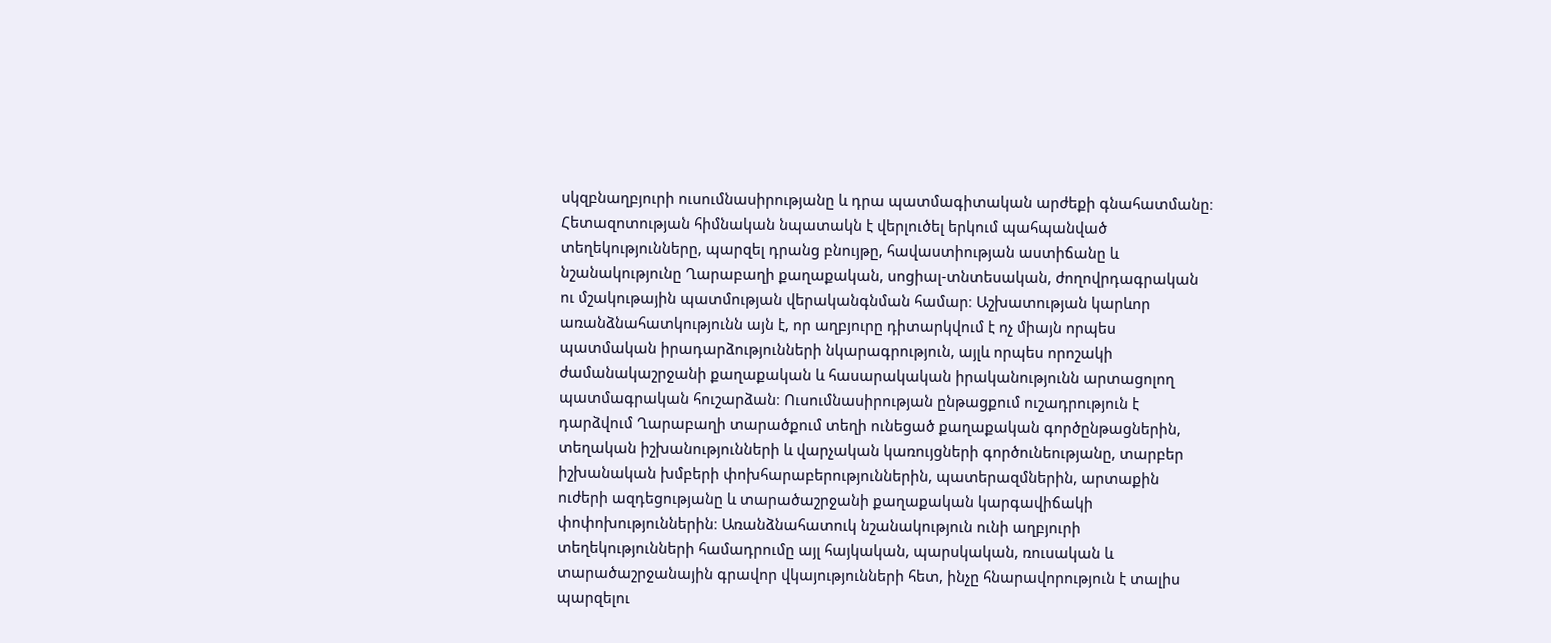սկզբնաղբյուրի ուսումնասիրությանը և դրա պատմագիտական արժեքի գնահատմանը։ Հետազոտության հիմնական նպատակն է վերլուծել երկում պահպանված տեղեկությունները, պարզել դրանց բնույթը, հավաստիության աստիճանը և նշանակությունը Ղարաբաղի քաղաքական, սոցիալ-տնտեսական, ժողովրդագրական ու մշակութային պատմության վերականգնման համար։ Աշխատության կարևոր առանձնահատկությունն այն է, որ աղբյուրը դիտարկվում է ոչ միայն որպես պատմական իրադարձությունների նկարագրություն, այլև որպես որոշակի ժամանակաշրջանի քաղաքական և հասարակական իրականությունն արտացոլող պատմագրական հուշարձան։ Ուսումնասիրության ընթացքում ուշադրություն է դարձվում Ղարաբաղի տարածքում տեղի ունեցած քաղաքական գործընթացներին, տեղական իշխանությունների և վարչական կառույցների գործունեությանը, տարբեր իշխանական խմբերի փոխհարաբերություններին, պատերազմներին, արտաքին ուժերի ազդեցությանը և տարածաշրջանի քաղաքական կարգավիճակի փոփոխություններին։ Առանձնահատուկ նշանակություն ունի աղբյուրի տեղեկությունների համադրումը այլ հայկական, պարսկական, ռուսական և տարածաշրջանային գրավոր վկայությունների հետ, ինչը հնարավորություն է տալիս պարզելու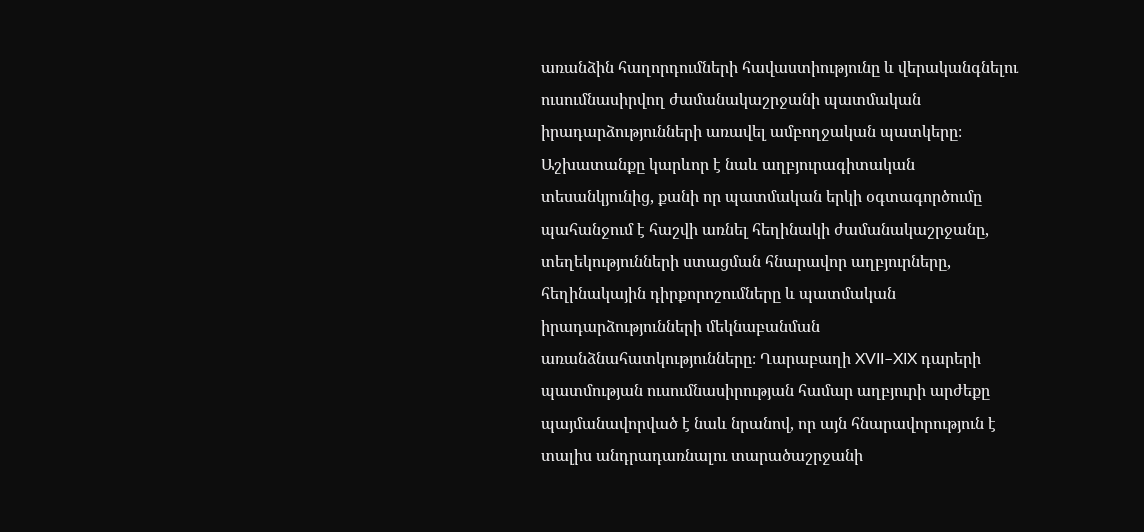առանձին հաղորդումների հավաստիությունը և վերականգնելու ուսումնասիրվող ժամանակաշրջանի պատմական իրադարձությունների առավել ամբողջական պատկերը։ Աշխատանքը կարևոր է նաև աղբյուրագիտական տեսանկյունից, քանի որ պատմական երկի օգտագործումը պահանջում է հաշվի առնել հեղինակի ժամանակաշրջանը, տեղեկությունների ստացման հնարավոր աղբյուրները, հեղինակային դիրքորոշումները և պատմական իրադարձությունների մեկնաբանման առանձնահատկությունները։ Ղարաբաղի XVII–XIX դարերի պատմության ուսումնասիրության համար աղբյուրի արժեքը պայմանավորված է նաև նրանով, որ այն հնարավորություն է տալիս անդրադառնալու տարածաշրջանի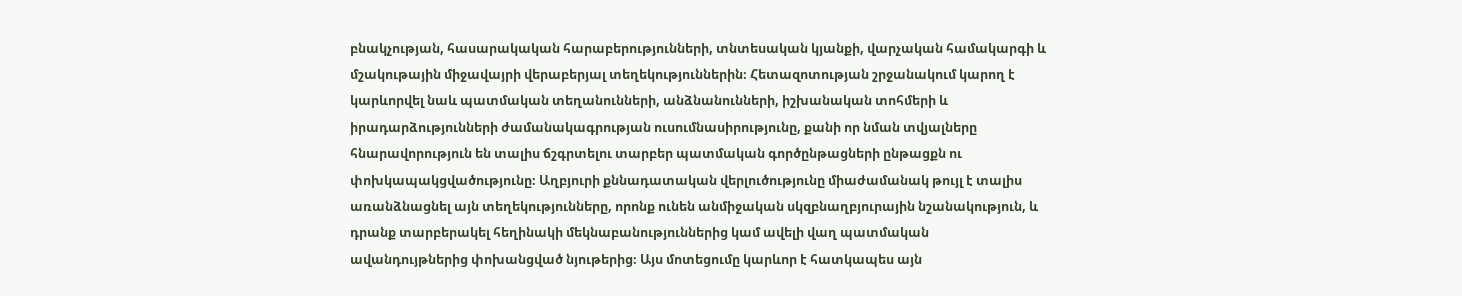բնակչության, հասարակական հարաբերությունների, տնտեսական կյանքի, վարչական համակարգի և մշակութային միջավայրի վերաբերյալ տեղեկություններին։ Հետազոտության շրջանակում կարող է կարևորվել նաև պատմական տեղանունների, անձնանունների, իշխանական տոհմերի և իրադարձությունների ժամանակագրության ուսումնասիրությունը, քանի որ նման տվյալները հնարավորություն են տալիս ճշգրտելու տարբեր պատմական գործընթացների ընթացքն ու փոխկապակցվածությունը։ Աղբյուրի քննադատական վերլուծությունը միաժամանակ թույլ է տալիս առանձնացնել այն տեղեկությունները, որոնք ունեն անմիջական սկզբնաղբյուրային նշանակություն, և դրանք տարբերակել հեղինակի մեկնաբանություններից կամ ավելի վաղ պատմական ավանդույթներից փոխանցված նյութերից։ Այս մոտեցումը կարևոր է հատկապես այն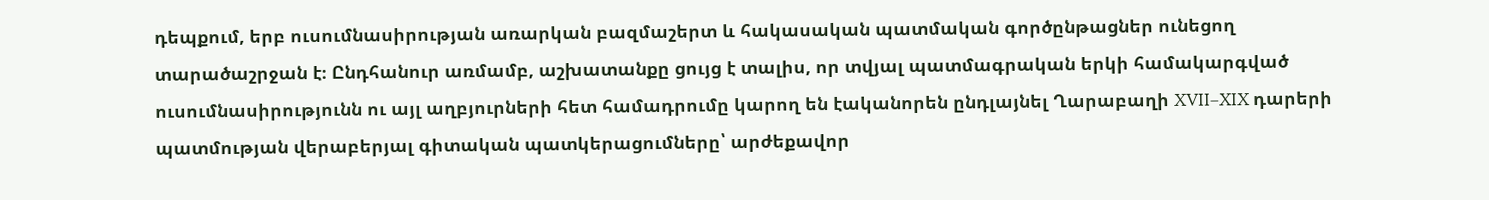դեպքում, երբ ուսումնասիրության առարկան բազմաշերտ և հակասական պատմական գործընթացներ ունեցող տարածաշրջան է։ Ընդհանուր առմամբ, աշխատանքը ցույց է տալիս, որ տվյալ պատմագրական երկի համակարգված ուսումնասիրությունն ու այլ աղբյուրների հետ համադրումը կարող են էականորեն ընդլայնել Ղարաբաղի XVII–XIX դարերի պատմության վերաբերյալ գիտական պատկերացումները՝ արժեքավոր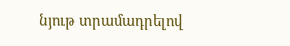նյութ տրամադրելով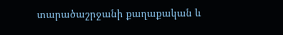տարածաշրջանի քաղաքական և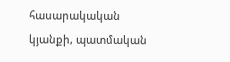հասարակական կյանքի, պատմական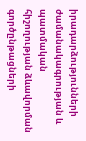իրադարձությունների ժամանակագրության և պատմական հիշողության ձևավորման գործընթացների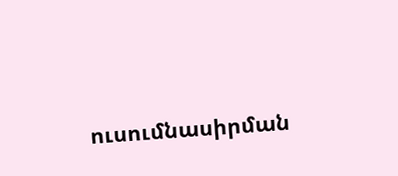ուսումնասիրման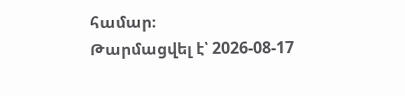համար։
Թարմացվել է՝ 2026-08-17